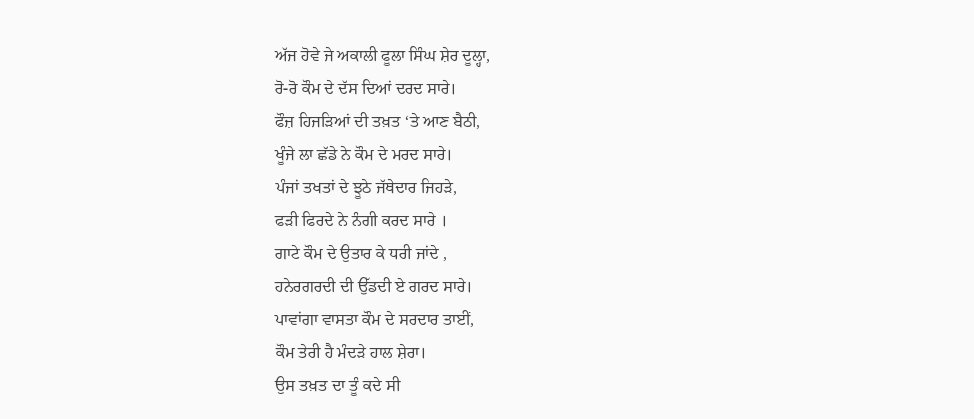ਅੱਜ ਹੋਵੇ ਜੇ ਅਕਾਲੀ ਫੂਲਾ ਸਿੰਘ ਸ਼ੇਰ ਦੂਲ੍ਹਾ,
ਰੋ-ਰੋ ਕੌਮ ਦੇ ਦੱਸ ਦਿਆਂ ਦਰਦ ਸਾਰੇ।
ਫੌਜ਼ ਹਿਜੜਿਆਂ ਦੀ ਤਖ਼ਤ ‘ਤੇ ਆਣ ਬੈਠੀ,
ਖੂੰਜੇ ਲਾ ਛੱਡੇ ਨੇ ਕੌਮ ਦੇ ਮਰਦ ਸਾਰੇ।
ਪੰਜਾਂ ਤਖਤਾਂ ਦੇ ਝੂਠੇ ਜੱਥੇਦਾਰ ਜਿਹੜੇ,
ਫੜੀ ਫਿਰਦੇ ਨੇ ਨੰਗੀ ਕਰਦ ਸਾਰੇ ।
ਗਾਟੇ ਕੌਮ ਦੇ ਉਤਾਰ ਕੇ ਧਰੀ ਜਾਂਦੇ ,
ਹਨੇਰਗਰਦੀ ਦੀ ਉੱਡਦੀ ਏ ਗਰਦ ਸਾਰੇ।
ਪਾਵਾਂਗਾ ਵਾਸਤਾ ਕੌਮ ਦੇ ਸਰਦਾਰ ਤਾਈਂ,
ਕੌਮ ਤੇਰੀ ਹੈ ਮੰਦੜੇ ਹਾਲ ਸ਼ੇਰਾ।
ਉਸ ਤਖ਼ਤ ਦਾ ਤੂੰ ਕਦੇ ਸੀ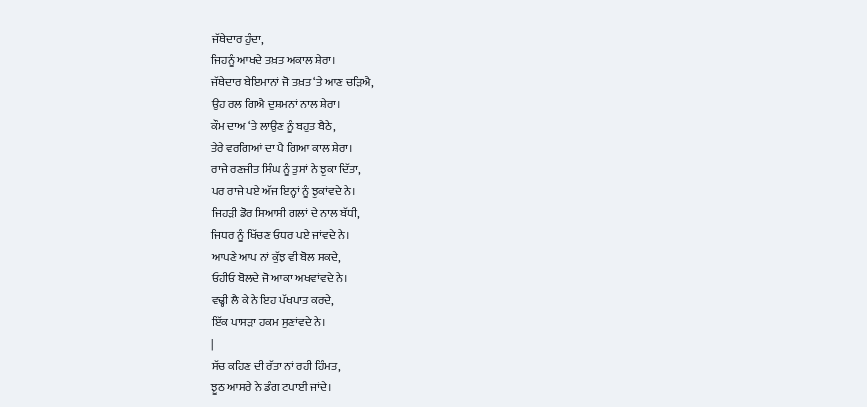ਜੱਥੇਦਾਰ ਹੁੰਦਾ,
ਜਿਹਨੂੰ ਆਖਦੇ ਤਖ਼ਤ ਅਕਾਲ ਸ਼ੇਰਾ।
ਜੱਥੇਦਾਰ ਬੇਇਮਾਨਾਂ ਜੋ ਤਖ਼ਤ ‘ਤੇ ਆਣ ਚੜਿਐ,
ਉਹ ਰਲ ਗਿਐ ਦੁਸ਼ਮਨਾਂ ਨਾਲ ਸ਼ੇਰਾ।
ਕੌਮ ਦਾਅ ‘ਤੇ ਲਾਉਣ ਨੂੰ ਬਹੁਤ ਬੈਠੇ,
ਤੇਰੇ ਵਰਗਿਆਂ ਦਾ ਪੈ ਗਿਆ ਕਾਲ ਸ਼ੇਰਾ।
ਰਾਜੇ ਰਣਜੀਤ ਸਿੰਘ ਨੂੰ ਤੁਸਾਂ ਨੇ ਝੁਕਾ ਦਿੱਤਾ,
ਪਰ ਰਾਜੇ ਪਏ ਅੱਜ ਇਨ੍ਹਾਂ ਨੂੰ ਝੁਕਾਂਵਦੇ ਨੇ।
ਜਿਹੜੀ ਡੋਰ ਸਿਆਸੀ ਗਲਾਂ ਦੇ ਨਾਲ ਬੱਧੀ,
ਜਿਧਰ ਨੂੰ ਖਿੱਚਣ ਓਧਰ ਪਏ ਜਾਂਵਦੇ ਨੇ।
ਆਪਣੇ ਆਪ ਨਾਂ ਕੁੱਝ ਵੀ ਬੋਲ ਸਕਦੇ,
ਓਹੀਓ ਬੋਲਦੇ ਜੋ ਆਕਾ ਅਖਵਾਂਵਦੇ ਨੇ।
ਵਢ੍ਹੀ ਲੈ ਕੇ ਨੇ ਇਹ ਪੱਖਪਾਤ ਕਰਦੇ,
ਇੱਕ ਪਾਸੜਾ ਹਕਮ ਸੁਣਾਂਵਦੇ ਨੇ।
|
ਸੱਚ ਕਹਿਣ ਦੀ ਰੱਤਾ ਨਾਂ ਰਹੀ ਹਿੰਮਤ,
ਝੂਠ ਆਸਰੇ ਨੇ ਡੰਗ ਟਪਾਈ ਜਾਂਦੇ।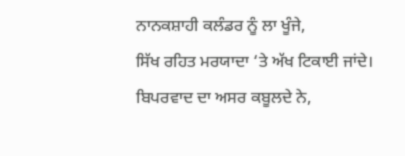ਨਾਨਕਸ਼ਾਹੀ ਕਲੰਡਰ ਨੂੰ ਲਾ ਖੂੰਜੇ,
ਸਿੱਖ ਰਹਿਤ ਮਰਯਾਦਾ ‘ਤੇ ਅੱਖ ਟਿਕਾਈ ਜਾਂਦੇ।
ਬਿਪਰਵਾਦ ਦਾ ਅਸਰ ਕਬੂਲਦੇ ਨੇ,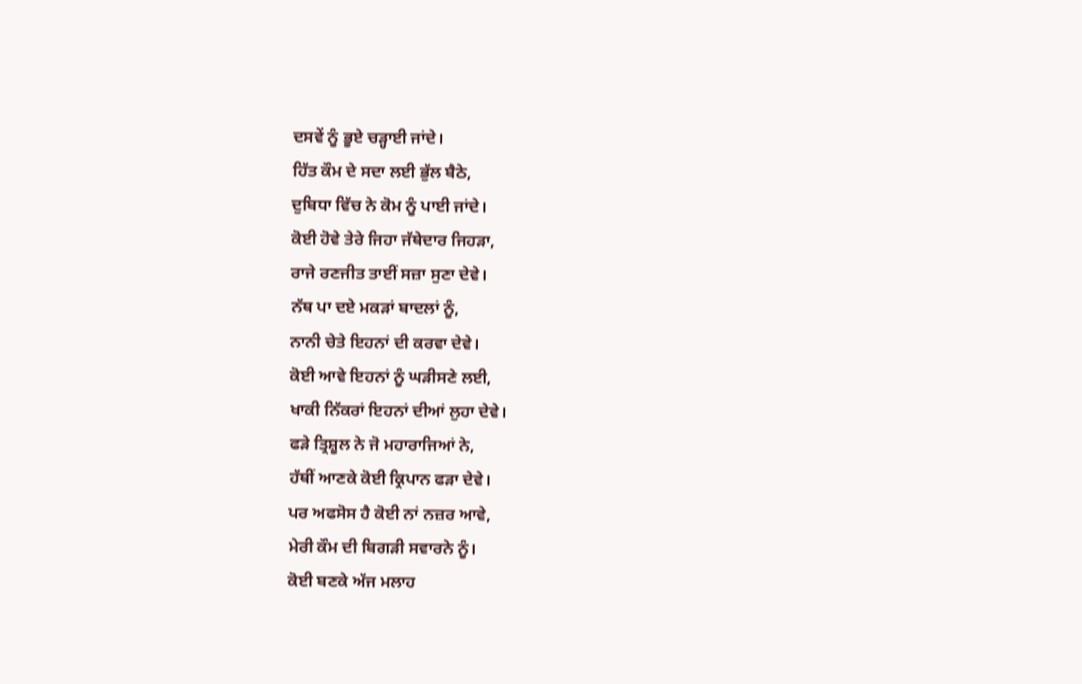ਦਸਵੇਂ ਨੂੰ ਭੂਏ ਚੜ੍ਹਾਈ ਜਾਂਦੇ।
ਹਿੱਤ ਕੌਮ ਦੇ ਸਦਾ ਲਈ ਭੁੱਲ ਬੈਠੇ,
ਦੁਬਿਧਾ ਵਿੱਚ ਨੇ ਕੋਮ ਨੂੰ ਪਾਈ ਜਾਂਦੇ।
ਕੋਈ ਹੋਵੇ ਤੇਰੇ ਜਿਹਾ ਜੱਥੇਦਾਰ ਜਿਹੜਾ,
ਰਾਜੇ ਰਣਜੀਤ ਤਾਈਂ ਸਜ਼ਾ ਸੁਣਾ ਦੇਵੇ।
ਨੱਥ ਪਾ ਦਏ ਮਕੜਾਂ ਬਾਦਲਾਂ ਨੂੰ,
ਨਾਨੀ ਚੇਤੇ ਇਹਨਾਂ ਦੀ ਕਰਵਾ ਦੇਵੇ।
ਕੋਈ ਆਵੇ ਇਹਨਾਂ ਨੂੰ ਘੜੀਸਣੇ ਲਈ,
ਖਾਕੀ ਨਿੱਕਰਾਂ ਇਹਨਾਂ ਦੀਆਂ ਲੁਹਾ ਦੇਵੇ।
ਫੜੇ ਤ੍ਰਿਸ਼ੂਲ ਨੇ ਜੋ ਮਹਾਰਾਜਿਆਂ ਨੇ,
ਹੱਥੀਂ ਆਣਕੇ ਕੋਈ ਕ੍ਰਿਪਾਨ ਫੜਾ ਦੇਵੇ।
ਪਰ ਅਫਸੋਸ ਹੈ ਕੋਈ ਨਾਂ ਨਜ਼ਰ ਆਵੇ,
ਮੇਰੀ ਕੌਮ ਦੀ ਬਿਗੜੀ ਸਵਾਰਨੇ ਨੂੰ।
ਕੋਈ ਬਣਕੇ ਅੱਜ ਮਲਾਹ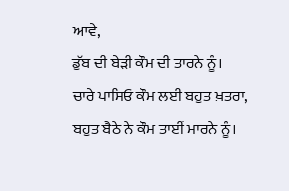ਆਵੇ,
ਡੁੱਬ ਦੀ ਬੇੜੀ ਕੌਮ ਦੀ ਤਾਰਨੇ ਨੂੰ।
ਚਾਰੇ ਪਾਸਿਓ ਕੌਮ ਲਈ ਬਹੁਤ ਖ਼ਤਰਾ,
ਬਹੁਤ ਬੈਠੇ ਨੇ ਕੌਮ ਤਾਈਂ ਮਾਰਨੇ ਨੂੰ।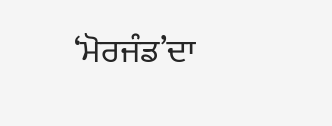‘ਮੋਰਜੰਡ’ਦਾ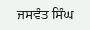ਜਸਵੰਤ ਸਿੰਘ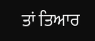ਤਾਂ ਤਿਆਰ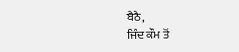ਬੈਠੈ,
ਜਿੰਦ ਕੌਮ ਤੋਂ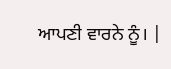ਆਪਣੀ ਵਾਰਨੇ ਨੂੰ। |